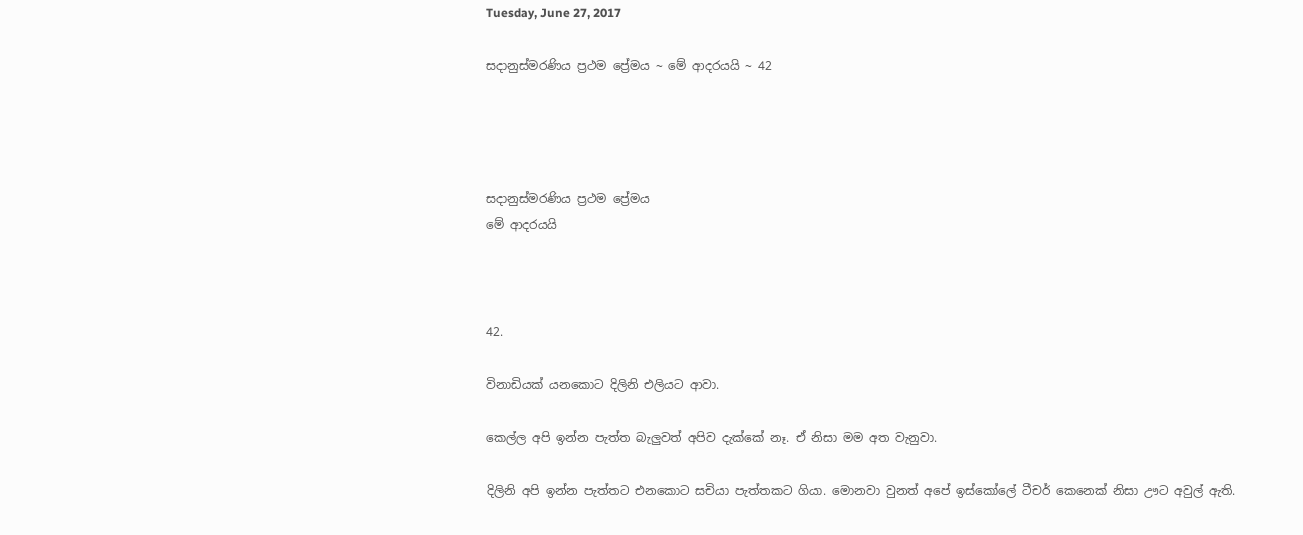Tuesday, June 27, 2017

සදානුස්මරණිය ප්‍රථම ප්‍රේමය ~ මේ ආදරයයි ~ 42




සදානුස්මරණිය ප්‍රථම ප්‍රේමය
මේ ආදරයයි



42.

විනාඩියක් යනකොට දිලිනි එලියට ආවා.

කෙල්ල අපි ඉන්න පැත්ත බැලුවත් අපිව දැක්කේ නෑ. ඒ නිසා මම අත වැනුවා.

දිලිනි අපි ඉන්න පැත්තට එනකොට සචියා පැත්තකට ගියා. මොනවා වුනත් අපේ ඉස්කෝලේ ටීචර් කෙනෙක් නිසා ඌට අවුල් ඇති.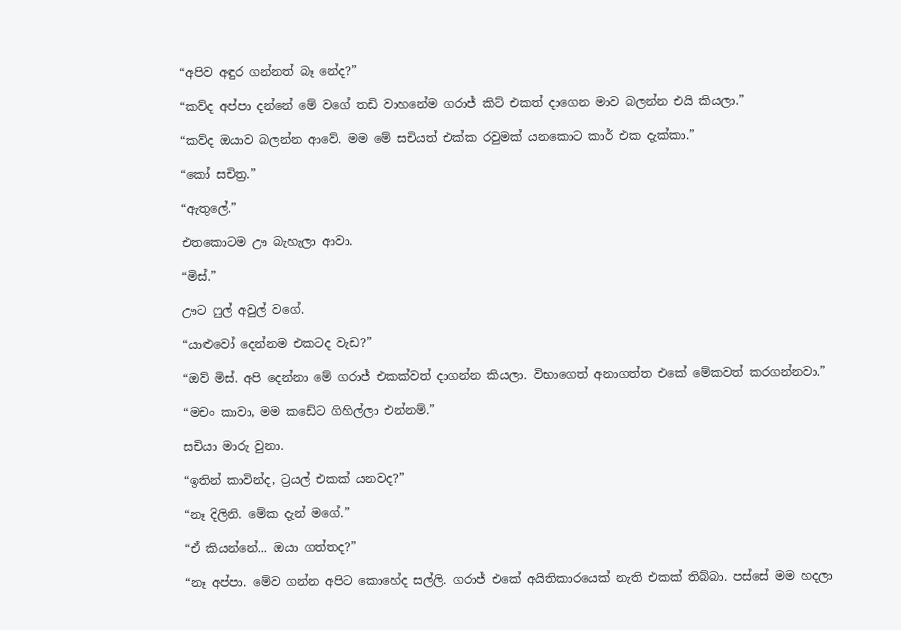“අපිව අඳුර ගන්නත් බෑ නේද?”

“කව්ද අප්පා දන්නේ මේ වගේ තඩි වාහනේම ගරාජ් කිට් එකත් දාගෙන මාව බලන්න එයි කියලා.”

“කව්ද ඔයාව බලන්න ආවේ. මම මේ සචියත් එක්ක රවුමක් යනකොට කාර් එක දැක්කා.”

“කෝ සචිත්‍ර.”

“ඇතුලේ.”

එතකොටම ඌ බැහැලා ආවා.

“මිස්.”

ඌට ෆුල් අවුල් වගේ.

“යාළුවෝ දෙන්නම එකටද වැඩ?”

“ඔව් මිස්. අපි දෙන්නා මේ ගරාජ් එකක්වත් දාගන්න කියලා. විභාගෙත් අනාගත්ත එකේ මේකවත් කරගන්නවා.”

“මචං කාවා, මම කඩේට ගිහිල්ලා එන්නම්.”

සචියා මාරු වුනා.

“ඉතින් කාවින්ද, ට්‍රයල් එකක් යනවද?”

“නෑ දිලිනි. මේක දැන් මගේ.”

“ඒ කියන්නේ... ඔයා ගත්තද?”

“නෑ අප්පා. මේව ගන්න අපිට කොහේද සල්ලි. ගරාජ් එකේ අයිතිකාරයෙක් නැති එකක් තිබ්බා. පස්සේ මම හදලා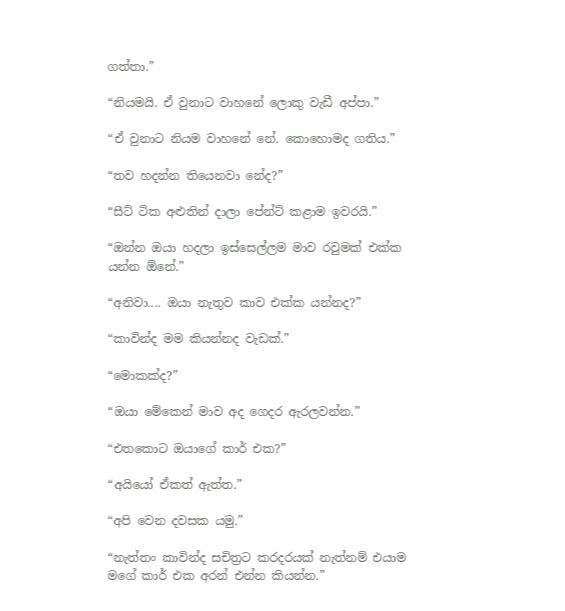ගත්තා.”

“නියමයි. ඒ වුනාට වාහනේ ලොකු වැඩී අප්පා.”

“ඒ වුනාට නියම වාහනේ නේ. කොහොමද ගතිය.”

“තව හදන්න තියෙනවා නේද?”

“සීට් ටික අළුතින් දාලා පේන්ට් කළාම ඉවරයි.”

“ඔන්න ඔයා හදලා ඉස්සෙල්ලම මාව රවුමක් එක්ක යන්න ඕනේ.”

“අනිවා.... ඔයා නැතුව කාව එක්ක යන්නද?”

“කාවින්ද මම කියන්නද වැඩක්.”

“මොකක්ද?”

“ඔයා මේකෙන් මාව අද ගෙදර ඇරලවන්න.”

“එතකොට ඔයාගේ කාර් එක?”

“අයියෝ ඒකත් ඇත්ත.”

“අපි වෙන දවසක යමු.”

“නැත්තං කාවින්ද සචිත්‍රට කරදරයක් නැත්නම් එයාම මගේ කාර් එක අරන් එන්න කියන්න.”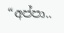“අප්පා..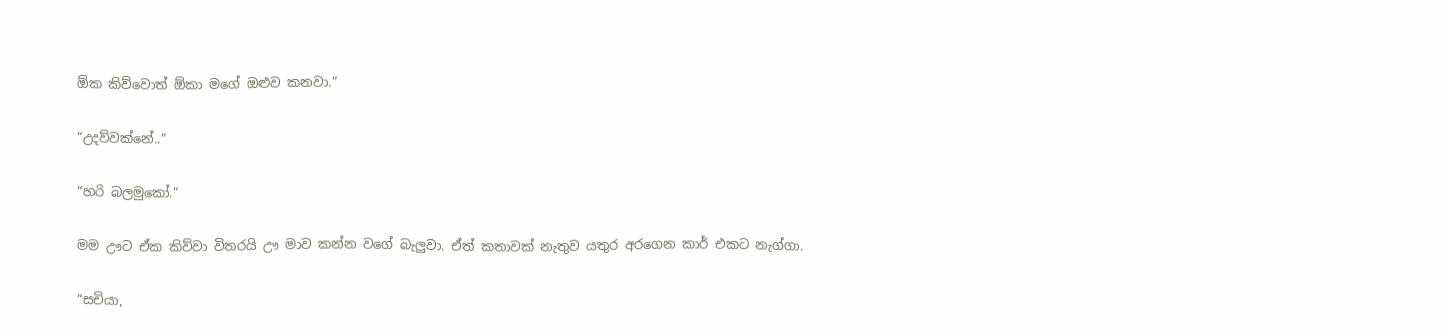ඕක කිව්වොත් ඕකා මගේ ඔළුව කනවා.”

“උදව්වක්නේ..”

“හරි බලමුකෝ.”

මම ඌට ඒක කිව්වා විතරයි ඌ මාව කන්න වගේ බැලුවා. ඒත් කතාවක් නැතුව යතුර අරගෙන කාර් එකට නැග්ගා.

“සචියා,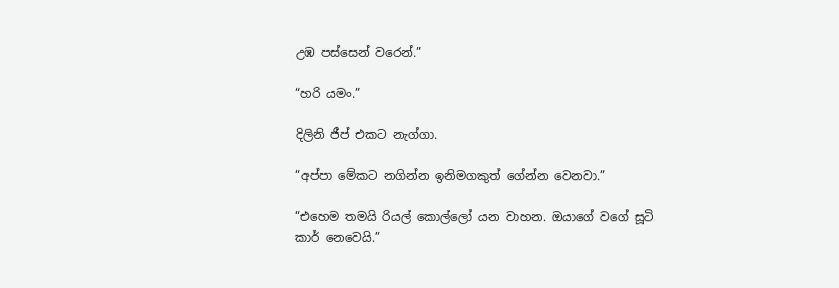උඹ පස්සෙන් වරෙන්.”

“හරි යමං.”

දිලිනි ජීප් එකට නැග්ගා.

“අප්පා මේකට නගින්න ඉනිමගකුත් ‍ගේන්න වෙනවා.”

“එහෙම තමයි රියල් කොල්ලෝ යන වාහන. ඔයාගේ වගේ සූටි කාර් නෙවෙයි.”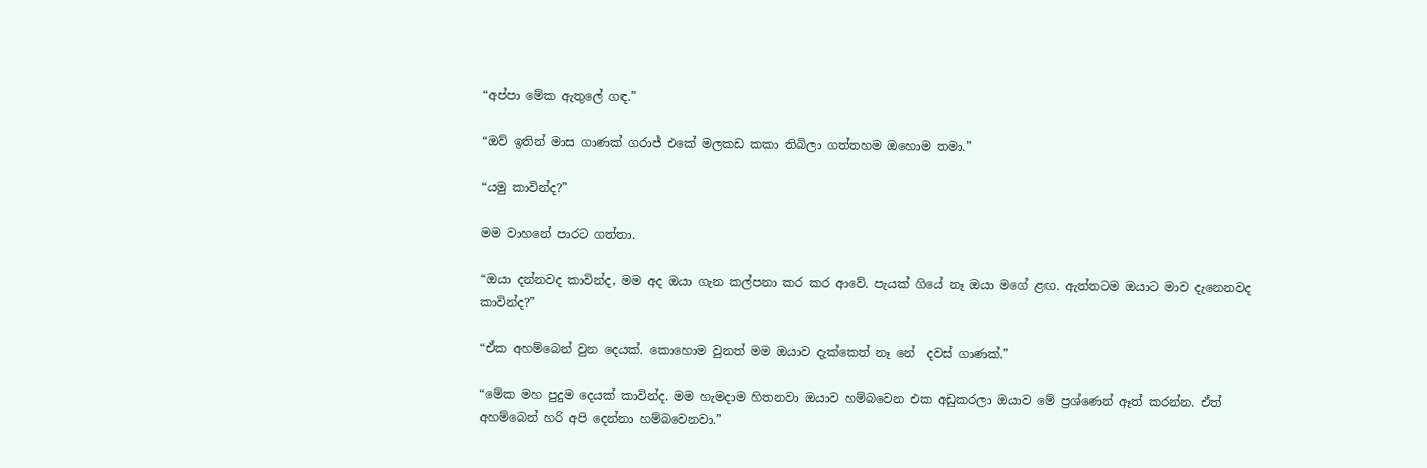“අප්පා මේක ඇතුලේ ගඳ.”

“ඔව් ඉතින් මාස ගාණක් ගරාජ් එකේ මලකඩ කකා තිබිලා ගත්තහම ඔහොම තමා.”

“යමු කාවින්ද?”

මම වාහනේ පාරට ගත්තා.

“ඔයා දන්නවද කාවින්ද, මම අද ඔයා ගැන කල්පනා කර කර ආවේ. පැයක් ගියේ නෑ ඔයා මගේ ළඟ. ඇත්තටම ඔයාට මාව දැනෙනවද කාවින්ද?”

“ඒක අහම්බෙන් වුන දෙයක්. කොහොම වුනත් මම ඔයාව දැක්කෙත් නෑ නේ  දවස් ගාණක්.”

“මේක මහ පුදුම දෙයක් කාවින්ද. මම හැමදාම හිතනවා ඔයාව හම්බවෙන එක අඩුකරලා ඔයාව මේ ප්‍රශ්ණෙන් ඈත් කරන්න. ඒත් අහම්බෙන් හරි අපි දෙන්නා හම්බවෙනවා.”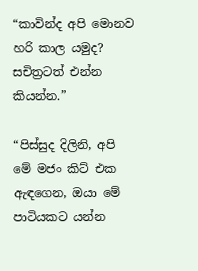“කාවින්ද අපි මොනව හරි කාල යමුද? සචිත්‍රටත් එන්න කියන්න.”

“පිස්සුද දිලිනි, අපි මේ මජං කිට් එක ඇඳගෙන, ඔයා මේ පාටියකට යන්න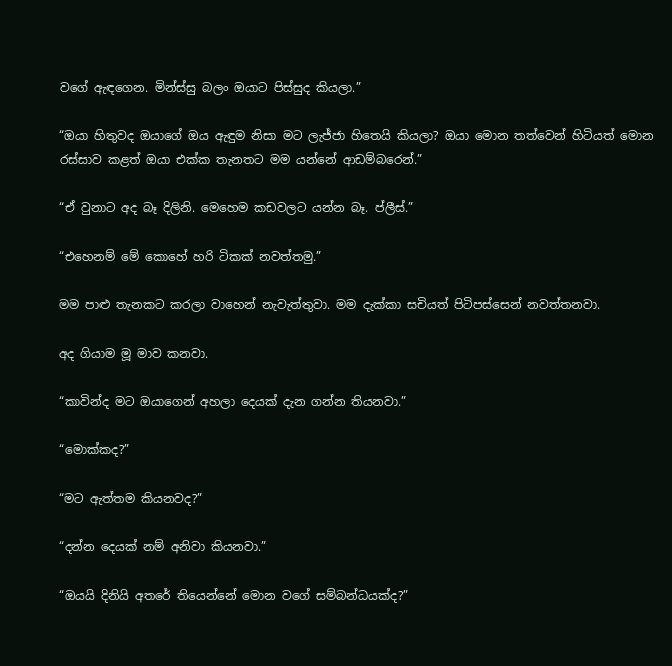වගේ ඇඳගෙන. මින්ස්සු බලං ඔයාට පිස්සුද කියලා.”

“ඔයා හිතුවද ඔයාගේ ඔය ඇඳුම නිසා මට ලැජ්ජා හිතෙයි කියලා? ඔයා මොන තත්වෙන් හිටියත් මොන රස්සාව කළත් ඔයා එක්ක තැනතට මම යන්නේ ආඩම්බරෙන්.”

“ඒ වුනාට අද බෑ දිලිනි. මෙහෙම කඩවලට යන්න බෑ. ප්ලීස්.”

“එහෙනම් මේ කොහේ හරි ටිකක් නවත්තමු.”

මම පාළු තැනකට කරලා වාහෙන් නැවැත්තුවා. මම දැක්කා සචියත් පිටිපස්සෙන් නවත්තනවා.

අද ගියාම මූ මාව කනවා.

“කාවින්ද මට ඔයාගෙන් අහලා දෙයක් දැන ගන්න තියනවා.”

“මොක්කද?”

“මට ඇත්තම කියනවද?”

“දන්න දෙයක් නම් අනිවා කියනවා.”

“ඔයයි දිනියි අතරේ තියෙන්නේ මොන වගේ සම්බන්ධයක්ද?”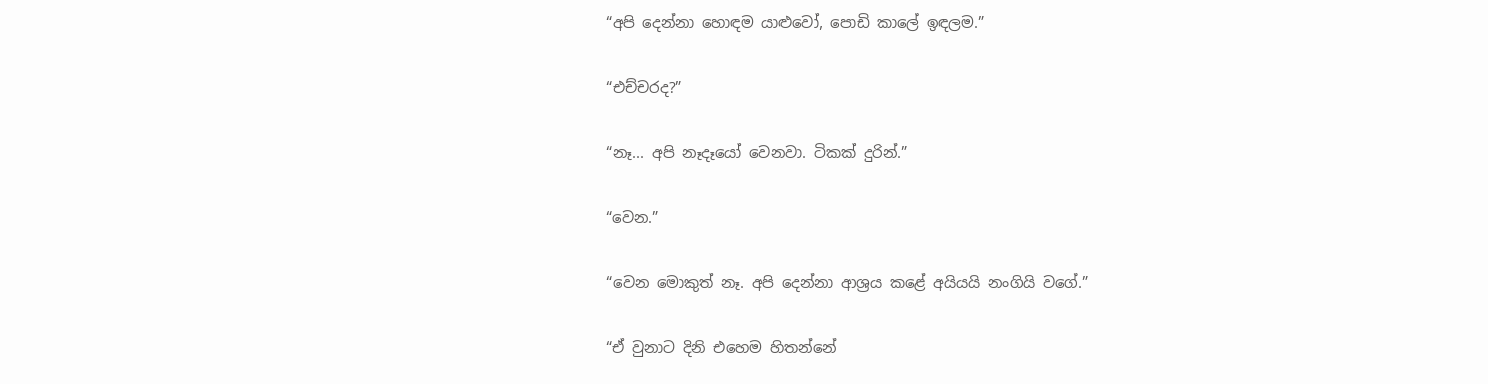“අපි දෙන්නා හොඳම යාළුවෝ, පොඩි කාලේ ඉඳලම.”

“එච්චරද?”

“නෑ... අපි නෑදෑයෝ වෙනවා. ටිකක් දුරින්.”

“වෙන.”

“වෙන මොකුත් නෑ. අපි දෙන්නා ආශ්‍රය කළේ අයියයි නංගියි වගේ.”

“ඒ වුනාට දිනි එහෙම හිතන්නේ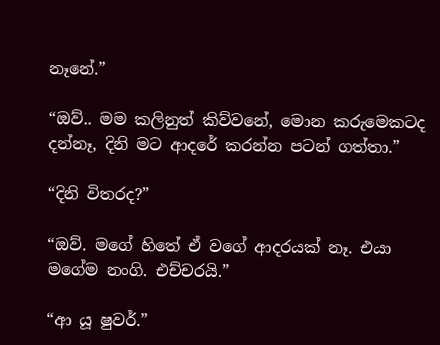නෑනේ.”

“ඔව්.. මම කලිනුත් කිව්වනේ, මොන කරුමෙකටද දන්නෑ, දිනි මට ආදරේ කරන්න පටන් ගත්තා.”

“දිනි විතරද?”

“ඔව්. මගේ හිතේ ඒ වගේ ආදරයක් නෑ. එයා මගේම නංගි. එච්චරයි.”

“ආ යූ ෂුවර්.”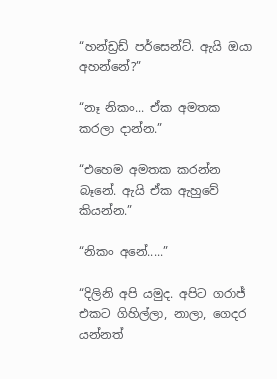“හන්ඩ්‍රඩ් පර්සෙන්ට්. ඇයි ඔයා අහන්නේ?”

“නෑ නිකං... ඒක අමතක කරලා දාන්න.”

“එහෙම අමතක කරන්න බෑනේ. ඇයි ඒක ඇහුවේ කියන්න.”

“නිකං අනේ.....”

“දිලිනි අපි යමුද. අපිට ගරාජ් එකට ගිහිල්ලා, නාලා, ගෙදර යන්නත්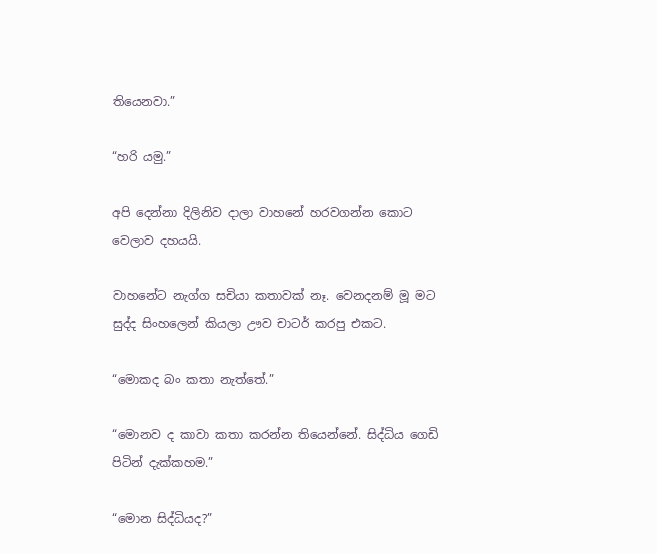තියෙනවා.”

“හරි යමු.”

අපි දෙන්නා දිලිනිව දාලා වාහනේ හරවගන්න කොට වෙලාව දහයයි.

වාහනේට නැග්ග සචියා කතාවක් නෑ. වෙනදනම් මූ මට සුද්ද සිංහලෙන් කියලා ඌව චාටර් කරපු එකට.

“මොකද බං කතා නැත්තේ.”

“මොනව ද කාවා කතා කරන්න තියෙන්නේ. සිද්ධිය ගෙඩි පිටින් දැක්කහම.”

“මොන සිද්ධියද?”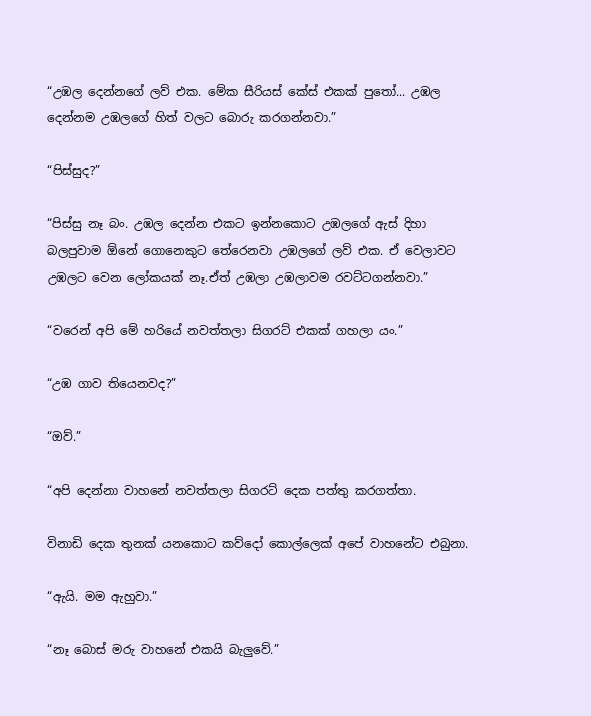“උඹල දෙන්නගේ ලව් එක. මේක සීරියස් කේස් එකක් පුතෝ... උඹල දෙන්නම උඹලගේ හිත් වලට බොරු කරගන්නවා.”

“පිස්සුද?”

“පිස්සු නෑ බං. උඹල දෙන්න එකට ඉන්නකොට උඹලගේ ඇස් දිහා බලපුවාම ඕනේ ගොනෙකුට තේරෙනවා උඹලගේ ලව් එක. ඒ වෙලාවට උඹලට වෙන ලෝකයක් නෑ.ඒත් උඹලා උඹලාවම රවට්ටගන්නවා.”

“වරෙන් අපි මේ හරියේ නවත්තලා සිගරට් එකක් ගහලා යං.”

“උඹ ගාව තියෙනවද?”

“ඔව්.”

“අපි දෙන්නා වාහනේ නවත්තලා සිගරට් දෙක පත්තු කරගත්තා.

විනාඩි දෙක තුනක් යනකොට කව්දෝ කොල්ලෙක් අපේ වාහනේට එබුනා.

“ඇයි. මම ඇහුවා.”

“නෑ බොස් මරු වාහනේ එකයි බැලුවේ.”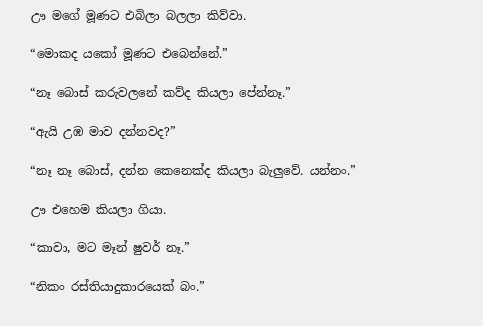ඌ මගේ මූණට එබිලා බලලා කිව්වා.

“මොකද යකෝ මූණට එබෙන්නේ.”

“නෑ බොස් කරුවලනේ කව්ද කියලා පේන්නෑ.”

“ඇයි උඹ මාව දන්නවද?”

“නෑ නෑ බොස්, දන්න කෙනෙක්ද කියලා බැලුවේ. යන්නං.”

ඌ එහෙම කියලා ගියා.

“කාවා, මට මෑන් ෂුවර් නෑ.”

“නිකං රස්තියාදුකාරයෙක් බං.”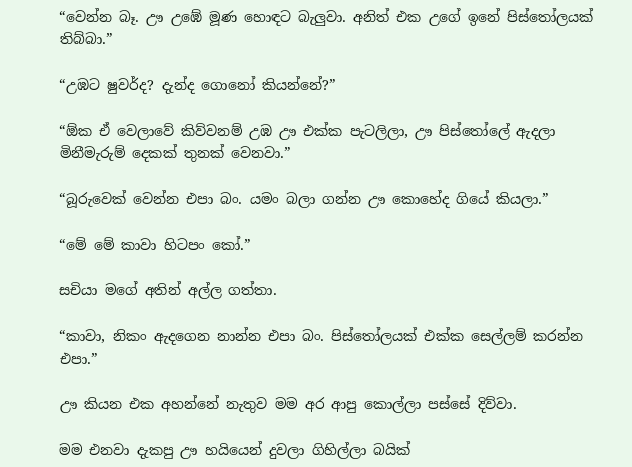“වෙන්න බෑ. ඌ උඹේ මූණ හොඳට බැලුවා. අනිත් එක උගේ ඉනේ පිස්තෝලයක් තිබ්බා.”

“උඹට ෂුවර්ද? දැන්ද ගොනෝ කියන්නේ?”

“ඕක ඒ වෙලාවේ කිව්වනම් උඹ ඌ එක්ක පැටලිලා, ඌ පිස්තෝලේ ඇදලා මිනීමැරුම් දෙකක් තුනක් වෙනවා.”

“බූරුවෙක් වෙන්න එපා බං. යමං බලා ගන්න ඌ කොහේද ගියේ කියලා.”

“මේ මේ කාවා හිටපං කෝ.”

සචියා මගේ අතින් අල්ල ගත්තා.

“කාවා, නිකං ඇදගෙන නාන්න එපා බං. පිස්තෝලයක් එක්ක සෙල්ලම් කරන්න එපා.”

ඌ කියන එක අහන්නේ නැතුව මම අර ආපු කොල්ලා පස්සේ දිව්වා.

මම එනවා දැකපු ඌ හයියෙන් දුවලා ගිහිල්ලා බයික්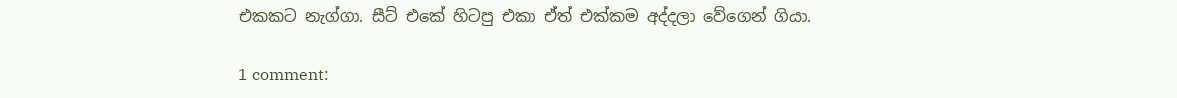එකකට නැග්ගා. සීට් එකේ හිටපු එකා ඒත් එක්කම අද්දලා වේගෙන් ගියා.

1 comment: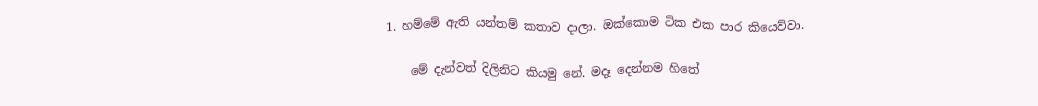1. හම්මේ ඇති යන්තම් කතාව දාලා. ඔක්කොම ටික එක පාර කියෙව්වා.

    මේ දැන්වත් දිලිනිට කියමු නේ. මදෑ දෙන්නම හිතේ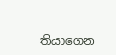තියාගෙන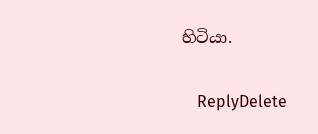හිටියා.

    ReplyDelete